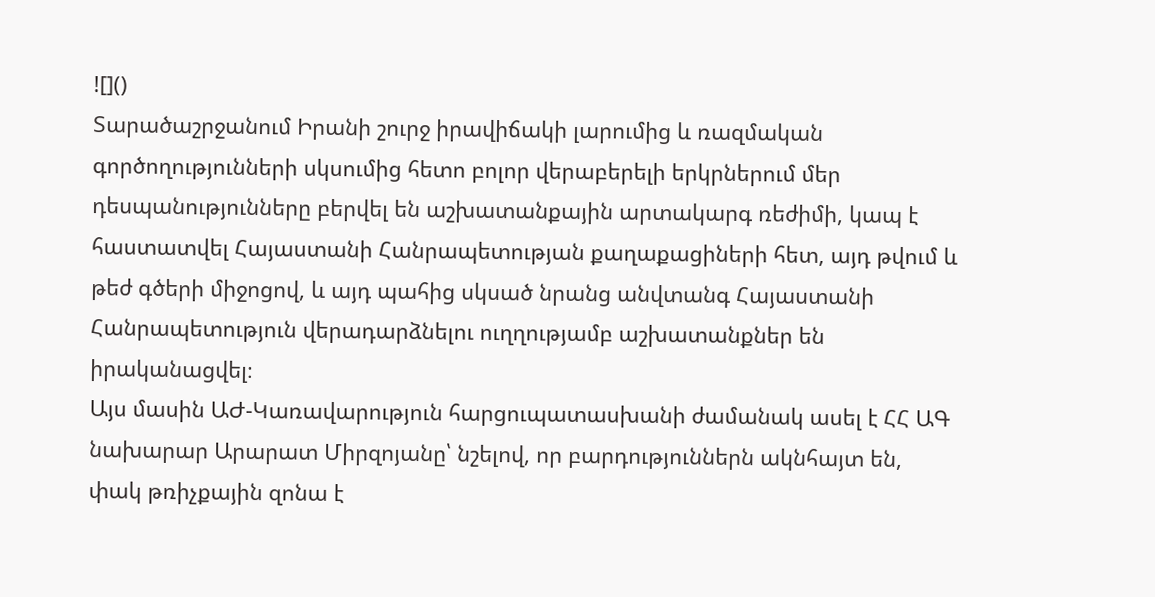![]()
Տարածաշրջանում Իրանի շուրջ իրավիճակի լարումից և ռազմական գործողությունների սկսումից հետո բոլոր վերաբերելի երկրներում մեր դեսպանությունները բերվել են աշխատանքային արտակարգ ռեժիմի, կապ է հաստատվել Հայաստանի Հանրապետության քաղաքացիների հետ, այդ թվում և թեժ գծերի միջոցով, և այդ պահից սկսած նրանց անվտանգ Հայաստանի Հանրապետություն վերադարձնելու ուղղությամբ աշխատանքներ են իրականացվել։
Այս մասին ԱԺ-Կառավարություն հարցուպատասխանի ժամանակ ասել է ՀՀ ԱԳ նախարար Արարատ Միրզոյանը՝ նշելով, որ բարդություններն ակնհայտ են, փակ թռիչքային զոնա է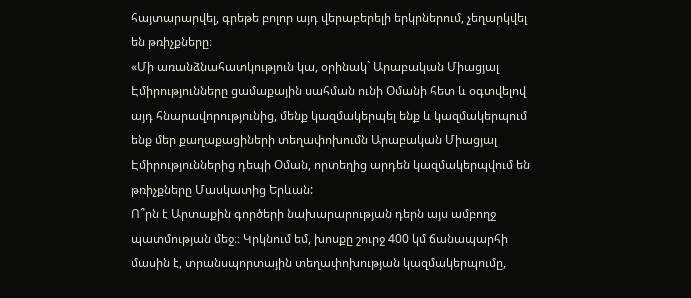հայտարարվել, գրեթե բոլոր այդ վերաբերելի երկրներում, չեղարկվել են թռիչքները։
«Մի առանձնահատկություն կա, օրինակ` Արաբական Միացյալ Էմիրությունները ցամաքային սահման ունի Օմանի հետ և օգտվելով այդ հնարավորությունից, մենք կազմակերպել ենք և կազմակերպում ենք մեր քաղաքացիների տեղափոխումն Արաբական Միացյալ Էմիրություններից դեպի Օման, որտեղից արդեն կազմակերպվում են թռիչքները Մասկատից Երևան:
Ո՞րն է Արտաքին գործերի նախարարության դերն այս ամբողջ պատմության մեջ։։ Կրկնում եմ, խոսքը շուրջ 400 կմ ճանապարհի մասին է, տրանսպորտային տեղափոխության կազմակերպումը,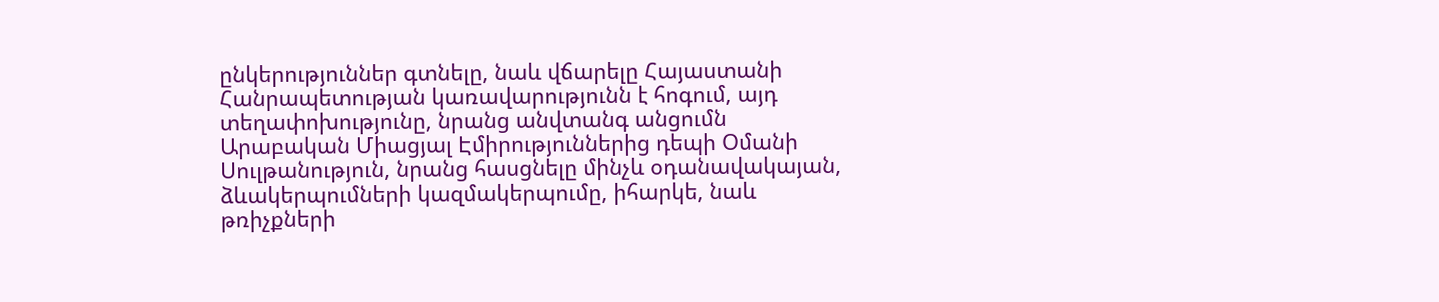ընկերություններ գտնելը, նաև վճարելը Հայաստանի Հանրապետության կառավարությունն է հոգում, այդ տեղափոխությունը, նրանց անվտանգ անցումն Արաբական Միացյալ Էմիրություններից դեպի Օմանի Սուլթանություն, նրանց հասցնելը մինչև օդանավակայան, ձևակերպումների կազմակերպումը, իհարկե, նաև թռիչքների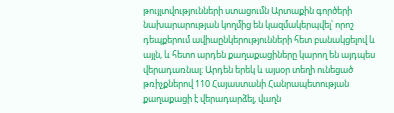թույլտվությունների ստացումն Արտաքին գործերի նախարարության կողմից են կազմակերպվել՝ որոշ դեպքերում ավիաընկերությունների հետ բանակցելով և այլն, և հետո արդեն քաղաքացիները կարող են այդպես վերադառնալ։ Արդեն երեկ և այսօր տեղի ունեցած թռիչքներով 110 Հայաստանի Հանրապետության քաղաքացի է վերադարձել, վաղն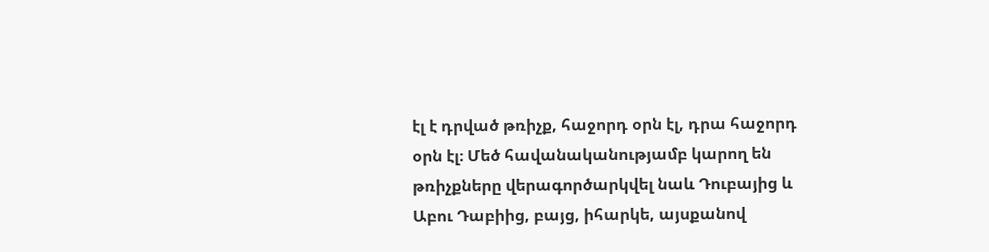էլ է դրված թռիչք, հաջորդ օրն էլ, դրա հաջորդ օրն էլ։ Մեծ հավանականությամբ կարող են թռիչքները վերագործարկվել նաև Դուբայից և Աբու Դաբիից, բայց, իհարկե, այսքանով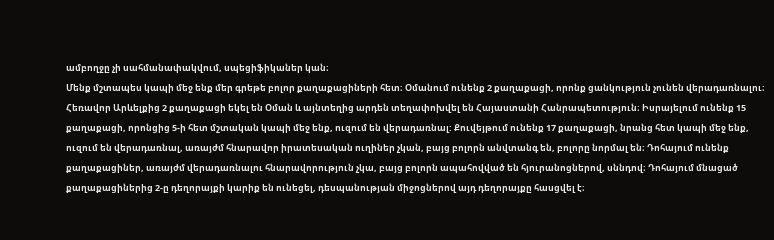ամբողջը չի սահմանափակվում, սպեցիֆիկաներ կան։
Մենք մշտապես կապի մեջ ենք մեր գրեթե բոլոր քաղաքացիների հետ։ Օմանում ունենք 2 քաղաքացի, որոնք ցանկություն չունեն վերադառնալու։ Հեռավոր Արևելքից 2 քաղաքացի եկել են Օման և այնտեղից արդեն տեղափոխվել են Հայաստանի Հանրապետություն։ Իսրայելում ունենք 15 քաղաքացի, որոնցից 5-ի հետ մշտական կապի մեջ ենք, ուզում են վերադառնալ: Քուվեյթում ունենք 17 քաղաքացի, նրանց հետ կապի մեջ ենք, ուզում են վերադառնալ, առայժմ հնարավոր իրատեսական ուղիներ չկան, բայց բոլորն անվտանգ են, բոլորը նորմալ են։ Դոհայում ունենք քաղաքացիներ, առայժմ վերադառնալու հնարավորություն չկա, բայց բոլորն ապահովված են հյուրանոցներով, սննդով։ Դոհայում մնացած քաղաքացիներից 2-ը դեղորայքի կարիք են ունեցել, դեսպանության միջոցներով այդ դեղորայքը հասցվել է։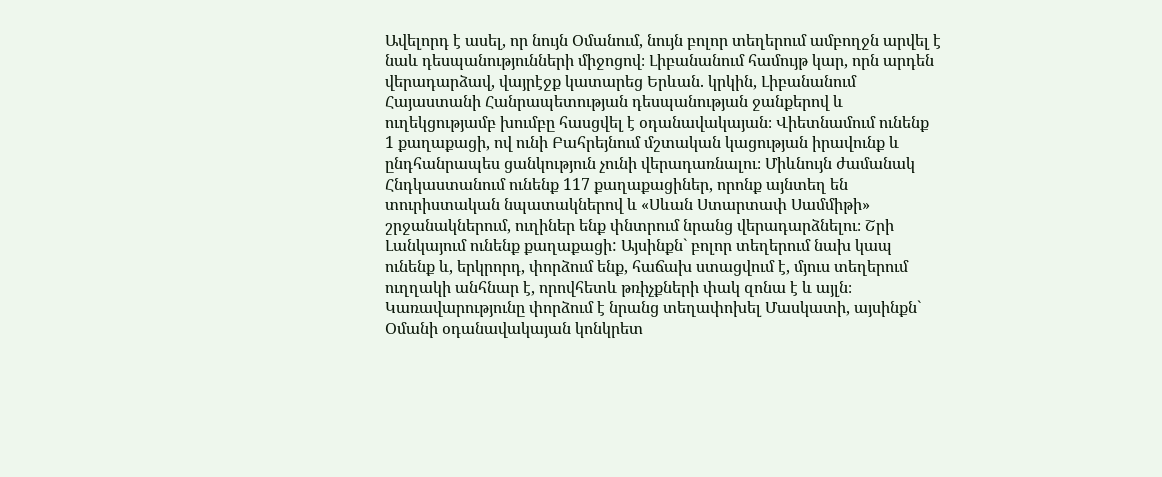Ավելորդ է ասել, որ նույն Օմանում, նույն բոլոր տեղերում ամբողջն արվել է նաև դեսպանությունների միջոցով։ Լիբանանում համույթ կար, որն արդեն վերադարձավ, վայրէջք կատարեց Երևան. կրկին, Լիբանանում Հայաստանի Հանրապետության դեսպանության ջանքերով և ուղեկցությամբ խումբը հասցվել է օդանավակայան։ Վիետնամում ունենք 1 քաղաքացի, ով ունի Բահրեյնում մշտական կացության իրավունք և ընդհանրապես ցանկություն չունի վերադառնալու։ Միևնույն ժամանակ Հնդկաստանում ունենք 117 քաղաքացիներ, որոնք այնտեղ են տուրիստական նպատակներով և «Սևան Ստարտափ Սամմիթի» շրջանակներում, ուղիներ ենք փնտրում նրանց վերադարձնելու։ Շրի Լանկայում ունենք քաղաքացի: Այսինքն` բոլոր տեղերում նախ կապ ունենք և, երկրորդ, փորձում ենք, հաճախ ստացվում է, մյուս տեղերում ուղղակի անհնար է, որովհետև թռիչքների փակ զոնա է և այլն։
Կառավարությունը փորձում է նրանց տեղափոխել Մասկատի, այսինքն` Օմանի օդանավակայան կոնկրետ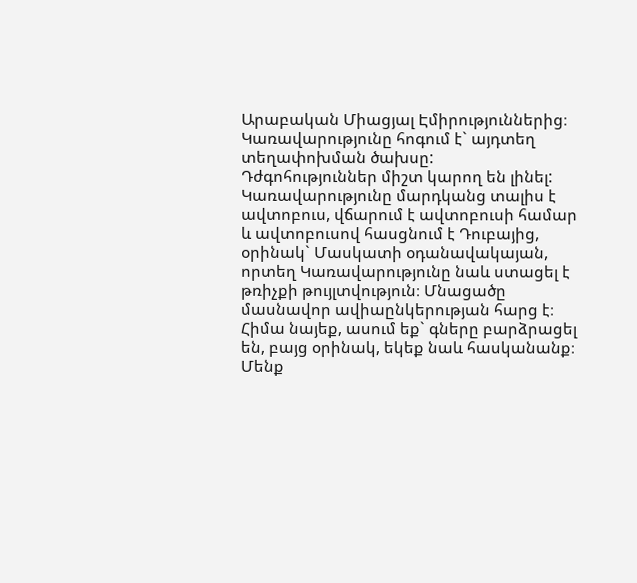Արաբական Միացյալ Էմիրություններից։ Կառավարությունը հոգում է` այդտեղ տեղափոխման ծախսը:
Դժգոհություններ միշտ կարող են լինել: Կառավարությունը մարդկանց տալիս է ավտոբուս, վճարում է ավտոբուսի համար և ավտոբուսով հասցնում է Դուբայից, օրինակ` Մասկատի օդանավակայան, որտեղ Կառավարությունը նաև ստացել է թռիչքի թույլտվություն։ Մնացածը մասնավոր ավիաընկերության հարց է։ Հիմա նայեք, ասում եք` գները բարձրացել են, բայց օրինակ, եկեք նաև հասկանանք։ Մենք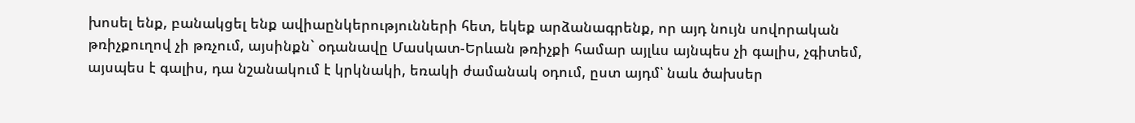խոսել ենք, բանակցել ենք ավիաընկերությունների հետ, եկեք արձանագրենք, որ այդ նույն սովորական թռիչքուղով չի թռչում, այսինքն` օդանավը Մասկատ-Երևան թռիչքի համար այլևս այնպես չի գալիս, չգիտեմ, այսպես է գալիս, դա նշանակում է կրկնակի, եռակի ժամանակ օդում, ըստ այդմ՝ նաև ծախսեր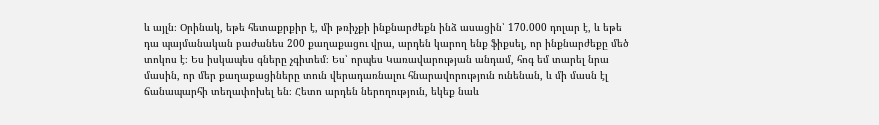և այլն։ Օրինակ, եթե հետաքրքիր է, մի թռիչքի ինքնարժեքն ինձ ասացին՝ 170.000 դոլար է, և եթե դա պայմանական բաժանես 200 քաղաքացու վրա, արդեն կարող ենք ֆիքսել, որ ինքնարժեքը մեծ տոկոս է։ Ես իսկապես գները չգիտեմ։ Ես՝ որպես Կառավարության անդամ, հոգ եմ տարել նրա մասին, որ մեր քաղաքացիները տուն վերադառնալու հնարավորություն ունենան, և մի մասն էլ ճանապարհի տեղափոխել են։ Հետո արդեն ներողություն, եկեք նաև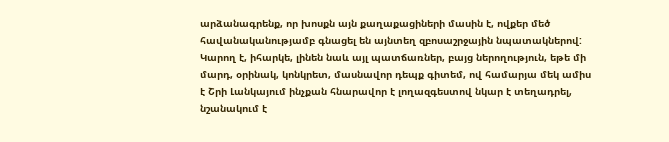արձանագրենք, որ խոսքն այն քաղաքացիների մասին է, ովքեր մեծ հավանականությամբ գնացել են այնտեղ զբոսաշրջային նպատակներով: Կարող է, իհարկե, լինեն նաև այլ պատճառներ, բայց ներողություն, եթե մի մարդ, օրինակ, կոնկրետ, մասնավոր դեպք գիտեմ, ով համարյա մեկ ամիս է Շրի Լանկայում ինչքան հնարավոր է լողազգեստով նկար է տեղադրել, նշանակում է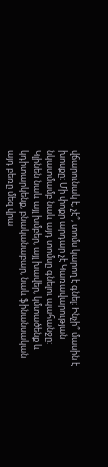վճարունակ է, չէ՞, տոմս կարող է գնել։ Ինչի՞ մասին է խոսքը։ Մի փոքր արդար չէ Կառավարության նկատմամբ նաև այդ տոմսը գնելու պահանջը:
Կլինեն նաև այլ խմբեր, այլ խավեր, կմտածենք և կդիտարկենք, բնականաբար, նաև ֆինանսական այդ բեռը մեզ վրա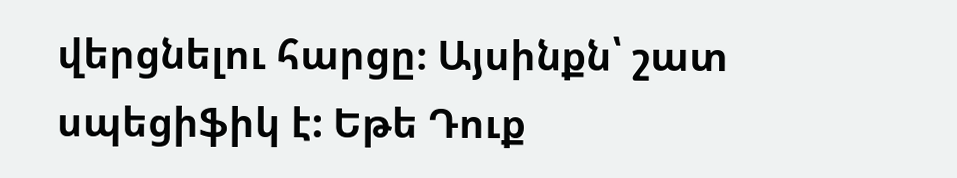վերցնելու հարցը։ Այսինքն՝ շատ սպեցիֆիկ է: Եթե Դուք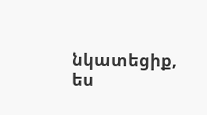նկատեցիք, ես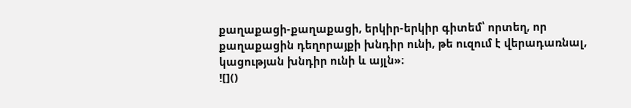քաղաքացի-քաղաքացի, երկիր-երկիր գիտեմ՝ որտեղ, որ քաղաքացին դեղորայքի խնդիր ունի, թե ուզում է վերադառնալ, կացության խնդիր ունի և այլն»։
![]()